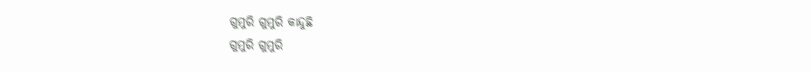ଗୁମୁରି ଗୁମୁରି କାନ୍ଦୁଛି
ଗୁମୁରି ଗୁମୁରି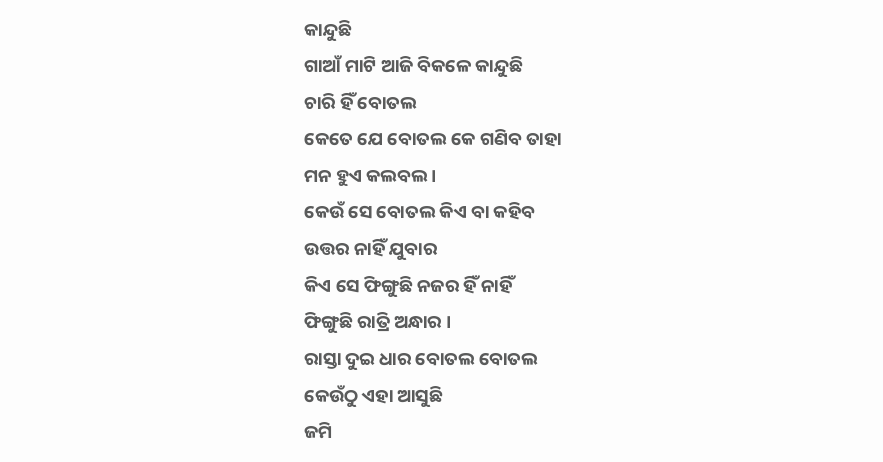କାନ୍ଦୁଛି
ଗାଆଁ ମାଟି ଆଜି ବିକଳେ କାନ୍ଦୁଛି
ଚାରି ହିଁ ବୋତଲ
କେତେ ଯେ ବୋତଲ କେ ଗଣିବ ତାହା
ମନ ହୁଏ କଲବଲ ।
କେଉଁ ସେ ବୋତଲ କିଏ ବା କହିବ
ଉତ୍ତର ନାହିଁ ଯୁବାର
କିଏ ସେ ଫିଙ୍ଗୁଛି ନଜର ହିଁ ନାହିଁ
ଫିଙ୍ଗୁଛି ରାତ୍ରି ଅନ୍ଧାର ।
ରାସ୍ତା ଦୁଇ ଧାର ବୋତଲ ବୋତଲ
କେଉଁଠୁ ଏହା ଆସୁଛି
ଜମି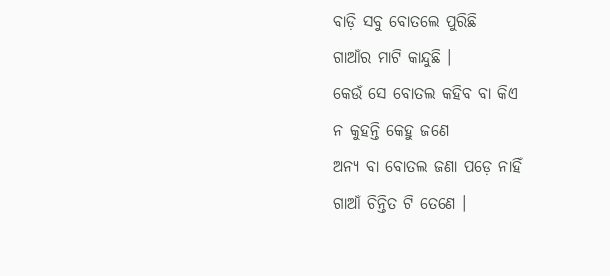ବାଡ଼ି ସବୁ ବୋତଲେ ପୁରିଛି
ଗାଆଁର ମାଟି କାନ୍ଦୁଛି ।
କେଉଁ ସେ ବୋତଲ କହିବ ବା କିଏ
ନ କୁହନ୍ତି କେହୁ ଜଣେ
ଅନ୍ୟ ବା ବୋତଲ ଜଣା ପଡ଼େ ନାହିଁ
ଗାଆଁ ଚିନ୍ତିତ ଟି ତେଣେ ।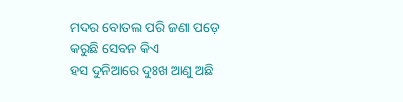ମଦର ବୋତଲ ପରି ଜଣା ପଡ଼େ
କରୁଛି ସେବନ କିଏ
ହସ ଦୁନିଆରେ ଦୁଃଖ ଆଣୁ ଅଛି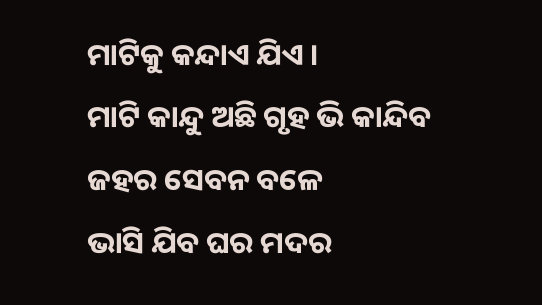ମାଟିକୁ କନ୍ଦାଏ ଯିଏ ।
ମାଟି କାନ୍ଦୁ ଅଛି ଗୃହ ଭି କାନ୍ଦିବ
ଜହର ସେବନ ବଳେ
ଭାସି ଯିବ ଘର ମଦର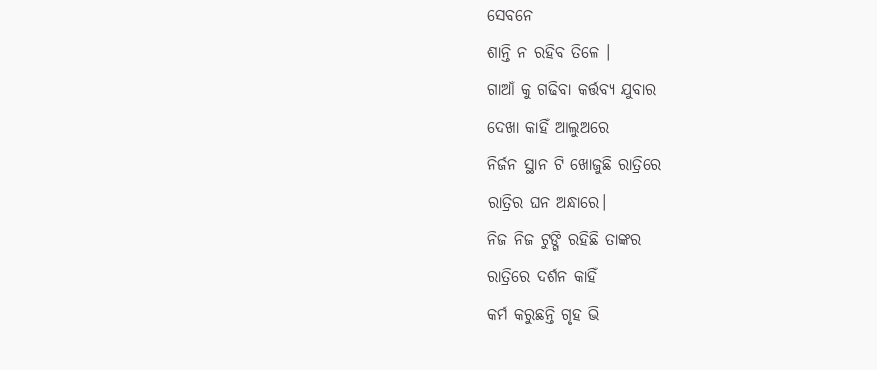ସେବନେ
ଶାନ୍ତି ନ ରହିବ ତିଳେ ।
ଗାଆଁ କୁ ଗଢିବା କର୍ତ୍ତବ୍ୟ ଯୁବାର
ଦେଖା କାହିଁ ଆଲୁଅରେ
ନିର୍ଜନ ସ୍ଥାନ ଟି ଖୋଜୁଛି ରାତ୍ରିରେ
ରାତ୍ରିର ଘନ ଅନ୍ଧାରେ।
ନିଜ ନିଜ ଟୁଙ୍ଗି ରହିଛି ତାଙ୍କର
ରାତ୍ରିରେ ଦର୍ଶନ କାହିଁ
କର୍ମ କରୁଛନ୍ତି ଗୃହ ଭି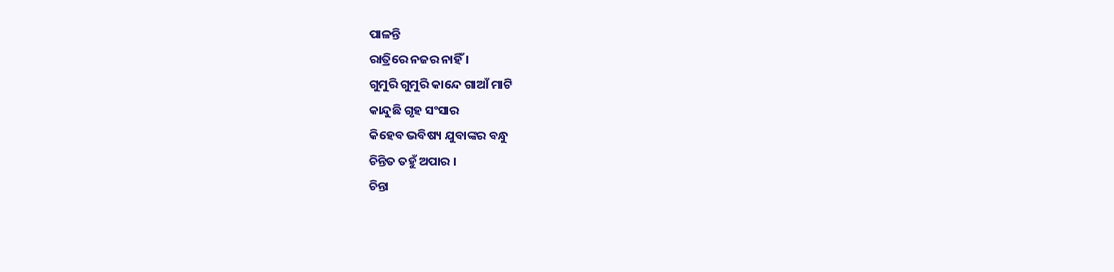ପାଳନ୍ତି
ରାତ୍ରିରେ ନଜର ନାହିଁ ।
ଗୁମୁରି ଗୁମୁରି କାନ୍ଦେ ଗାଆଁ ମାଟି
କାନ୍ଦୁଛି ଗୃହ ସଂସାର
କିହେବ ଭବିଷ୍ୟ ଯୁବାଙ୍କର ବନ୍ଧୁ
ଚିନ୍ତିତ ତହୁଁ ଅପାର ।
ଚିନ୍ତା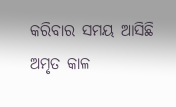କରିବାର ସମୟ ଆସିଛି
ଅମୃତ କାଳ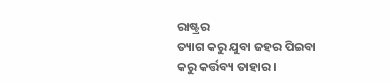ରାଷ୍ଟ୍ରର
ତ୍ୟାଗ କରୁ ଯୁବା ଜହର ପିଇବା
କରୁ କର୍ତ୍ତବ୍ୟ ତାହାର ।